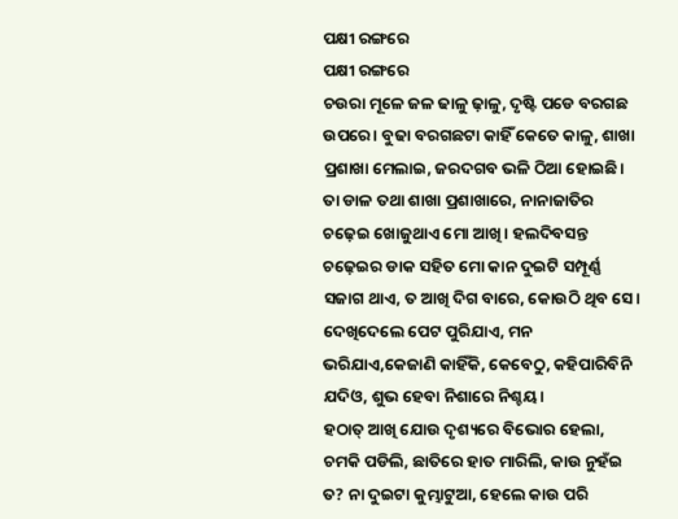ପକ୍ଷୀ ରଙ୍ଗରେ
ପକ୍ଷୀ ରଙ୍ଗରେ
ଚଉରା ମୂଳେ ଜଳ ଢାଳୁ ଢ଼ାଳୁ, ଦୃଷ୍ଟି ପଡେ ବରଗଛ ଉପରେ। ବୁଢା ବରଗଛଟା କାହିଁ କେତେ କାଳୁ, ଶାଖା ପ୍ରଶାଖା ମେଲାଇ, ଜରଦଗବ ଭଳି ଠିଆ ହୋଇଛି। ତା ଡାଳ ତଥା ଶାଖା ପ୍ରଶାଖାରେ, ନାନାଜାତିର ଚଢ଼େଇ ଖୋଜୁଥାଏ ମୋ ଆଖି। ହଲଦିବସନ୍ତ ଚଢ଼େଇର ଡାକ ସହିତ ମୋ କାନ ଦୁଇଟି ସମ୍ପୂର୍ଣ୍ଣ ସଜାଗ ଥାଏ, ତ ଆଖି ଦିଗ ବାରେ, କୋଉଠି ଥିବ ସେ। ଦେଖିଦେଲେ ପେଟ ପୁରିଯାଏ, ମନ ଭରିଯାଏ,କେଜାଣି କାହିଁକି, କେବେଠୁ, କହିପାରିବିନି ଯଦିଓ, ଶୁଭ ହେବା ନିଶାରେ ନିଶ୍ଚୟ।
ହଠାତ୍ ଆଖି ଯୋଉ ଦୃଶ୍ୟରେ ବିଭୋର ହେଲା, ଚମକି ପଡିଲି, ଛାତିରେ ହାତ ମାରିଲି, କାଉ ନୁହଁଇ ତ? ନା ଦୁଇଟା କୁମ୍ଭାଟୁଆ, ହେଲେ କାଉ ପରି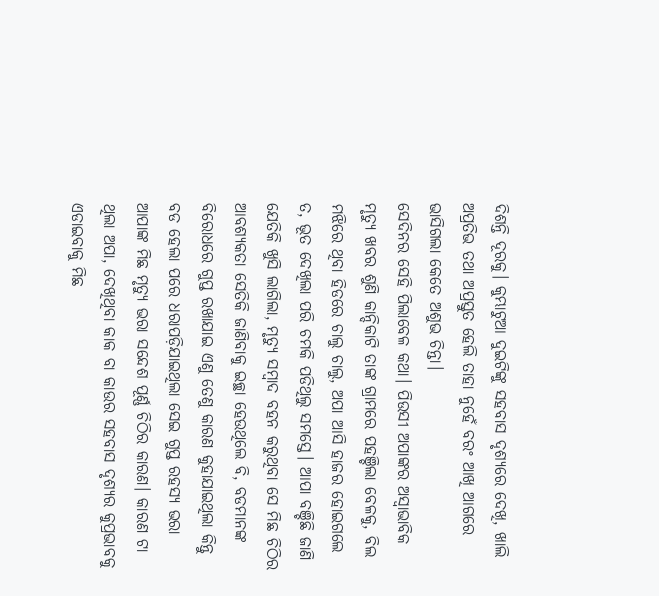ଦିଶନ୍ତି ଦୂରକୁ। କୁମ୍ଭାଟୁଆ ଦୁଇଟିଙ୍କୁ ସହବାସ ଦୃଶ୍ୟରେ ଦେଖି, ଖାଲି ଅପ୍ରତିଭ ତଥା ଅପ୍ରସ୍ତୁତ ହେଲି ତାହା ନୁହେଁ ବରଂ ଆଖି ଆଗରେ ଭାସିଗଲା କେତେ ଅଶୁଭ ଚିନ୍ତା।
ସେଦିନର ସେହି ପିଲାବେଳ କଥା। ପିଉସୀ ଅପାଙ୍କର ଅସ୍ୱାଭାବିକ ମୃତ୍ୟୁ ଖବର ଶୁଣି କାନ୍ଦିକାଟି ତାଙ୍କ ଗ୍ରାମରେ ପହଞ୍ଚିଲା ବେଳକୁ, ବିଲ ମଝିରେ ଥିବା ହିଡରେ ଚାଲୁ ଚାଲୁ, ଅପା ଆସି ହାଜର ହୋଇଗଲେ ତ, ଭୂତ ଦେଖିଲା ପରି ଚମକି ପଡିଥିଲୁ ସମସ୍ତେ। ଆପା ବଞ୍ଚିଛି ଜାଣି ଯେତିକି ଖୁସି ଲାଗିଲା, ମୃତ୍ୟୁ ସମ୍ବାଦ ବହନ କରୁଥିବା ସେ ମିଛ ଚିଠିର ଆବଶ୍ୟକତା ସେତିକି ଜାଣିବାକୁ ଇଚ୍ଛା ହେଉଥିଲେ ବି, ବଡମାନଙ୍କ ବିରୋଧରେ ଗୁପ୍ତ ରଖାଯାଇ ଏଣୁ ତେଣୁ କାରଣ କୁହାଯାଇଥିଲା କିନ୍ତୁ ବଡ ହେଲା ପରେ ଧରାପଡ଼ିଯାଇଥିଲା ସେଇ ଗୁପ୍ତ ରହସ୍ୟ ଭରା ଆପାଙ୍କ ମିଛ ମୃତ୍ୟୁ ଭରା ସନ୍ଦେଶ ପୂର୍ଣ୍ଣ ଚିଠିର କାରଣ। କାରଣ ଟା ଥିଲା ଅପା, ଦେଖିଥିବା କାକ ବା କାଉର ସହବାସ ଦୃଶ୍ୟର କୁପ୍ରଭାବକୁ ଏଡାଇବାକୁ ମିଛ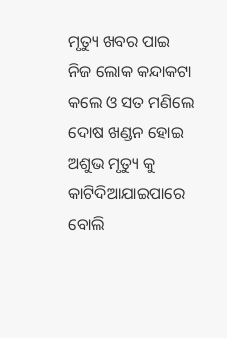ମୃତ୍ୟୁ ଖବର ପାଇ ନିଜ ଲୋକ କନ୍ଦାକଟା କଲେ ଓ ସତ ମଣିଲେ ଦୋଷ ଖଣ୍ଡନ ହୋଇ ଅଶୁଭ ମୃତ୍ୟୁ କୁ କାଟିଦିଆଯାଇପାରେ ବୋଲି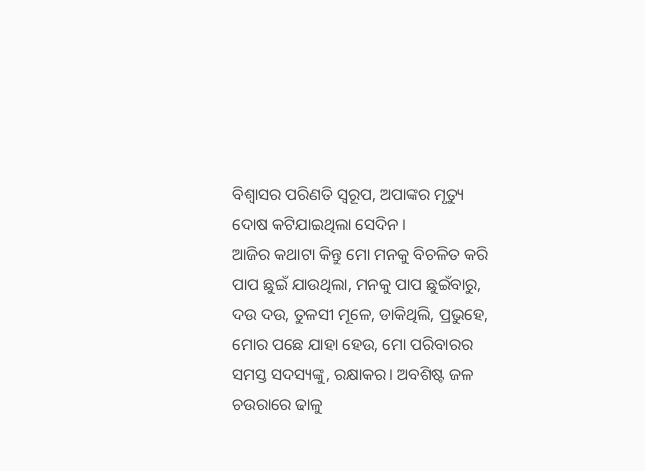ବିଶ୍ୱାସର ପରିଣତି ସ୍ୱରୂପ, ଅପାଙ୍କର ମୃତ୍ୟୁ ଦୋଷ କଟିଯାଇଥିଲା ସେଦିନ ।
ଆଜିର କଥାଟା କିନ୍ତୁ ମୋ ମନକୁ ବିଚଳିତ କରି ପାପ ଛୁଇଁ ଯାଉଥିଲା, ମନକୁ ପାପ ଛୁଇଁବାରୁ, ଦଉ ଦଉ, ତୁଳସୀ ମୂଳେ, ଡାକିଥିଲି, ପ୍ରଭୁହେ, ମୋର ପଛେ ଯାହା ହେଉ, ମୋ ପରିବାରର ସମସ୍ତ ସଦସ୍ୟଙ୍କୁ, ରକ୍ଷାକର। ଅବଶିଷ୍ଟ ଜଳ ଚଉରାରେ ଢାଳୁ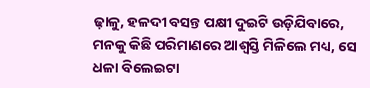ଢ଼ାଳୁ, ହଳଦୀ ବସନ୍ତ ପକ୍ଷୀ ଦୁଇଟି ଉଡ଼ିଯିବାରେ, ମନକୁ କିଛି ପରିମାଣରେ ଆଶ୍ୱସ୍ତି ମିଳିଲେ ମଧ୍ୟ, ସେ ଧଳା ବିଲେଇଟା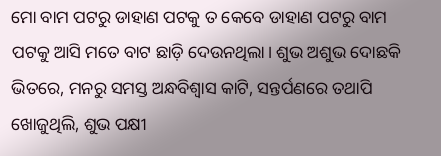ମୋ ବାମ ପଟରୁ ଡାହାଣ ପଟକୁ ତ କେବେ ଡାହାଣ ପଟରୁ ବାମ ପଟକୁ ଆସି ମତେ ବାଟ ଛାଡ଼ି ଦେଉନଥିଲା। ଶୁଭ ଅଶୁଭ ଦୋଛକି ଭିତରେ, ମନରୁ ସମସ୍ତ ଅନ୍ଧବିଶ୍ୱାସ କାଟି, ସନ୍ତର୍ପଣରେ ତଥାପି ଖୋଜୁଥିଲି, ଶୁଭ ପକ୍ଷୀ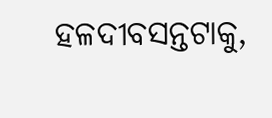ହଳଦୀବସନ୍ତଟାକୁ,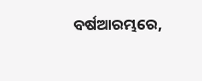ବର୍ଷଆରମ୍ଭରେ,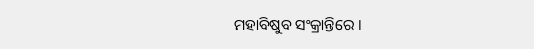ମହାବିଷୁବ ସଂକ୍ରାନ୍ତିରେ ।